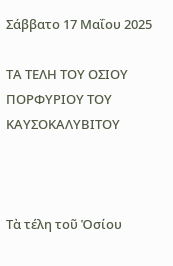Σάββατο 17 Μαΐου 2025

ΤΑ ΤΕΛΗ ΤΟΥ ΟΣΙΟΥ ΠΟΡΦΥΡΙΟΥ ΤΟΥ ΚΑΥΣΟΚΑΛΥΒΙΤΟΥ



Τὰ τέλη τοῦ Ὁσίου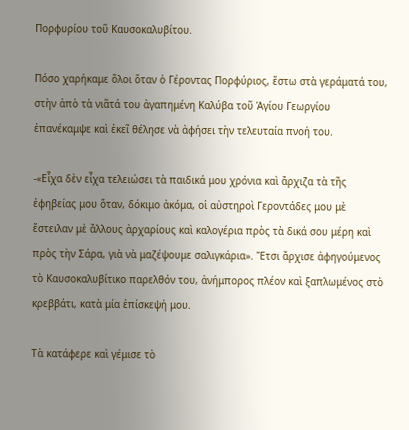Πορφυρίου τοῦ Καυσοκαλυβίτου.

Πόσο χαρήκαμε ὅλοι ὅταν ὁ Γέροντας Πορφύριος, ἔστω στὰ γεράματά του, στὴν ἀπὸ τὰ νιᾶτά του ἀγαπημένη Καλύβα τοῦ Ἁγίου Γεωργίου ἐπανέκαμψε καὶ ἐκεῖ θέλησε νὰ ἀφήσει τὴν τελευταία πνοή του.

-«Εἶχα δὲν εἶχα τελειώσει τὰ παιδικά μου χρόνια καὶ ἄρχιζα τὰ τῆς ἐφηβείας μου ὅταν, δόκιμο ἀκόμα, οἱ αὐστηροὶ Γεροντάδες μου μὲ ἔστειλαν μὲ ἄλλους ἀρχαρίους καὶ καλογέρια πρὸς τὰ δικά σου μέρη καὶ πρὸς τὴν Σάρα, γιὰ νὰ μαζέψουμε σαλιγκάρια». Ἔτσι ἄρχισε ἀφηγούμενος τὸ Καυσοκαλυβίτικο παρελθόν του, ἀνήμπορος πλέον καὶ ξαπλωμένος στὸ κρεββάτι, κατὰ μία ἐπίσκεψή μου.

Τὰ κατάφερε καὶ γέμισε τὸ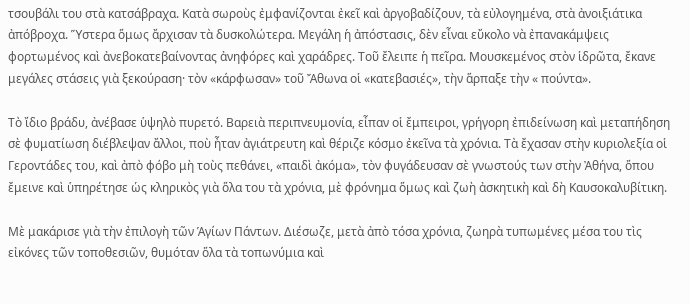τσουβάλι του στὰ κατσάβραχα. Κατὰ σωροὺς ἐμφανίζονται ἐκεῖ καὶ ἀργοβαδίζουν, τὰ εὐλογημένα, στὰ ἀνοιξιάτικα ἀπόβροχα. Ὕστερα ὅμως ἄρχισαν τὰ δυσκολώτερα. Μεγάλη ἡ ἀπόστασις, δὲν εἶναι εὔκολο νὰ ἐπανακάμψεις φορτωμένος καὶ ἀνεβοκατεβαίνοντας ἀνηφόρες καὶ χαράδρες. Τοῦ ἔλειπε ἡ πεῖρα. Μουσκεμένος στὸν ἱδρῶτα, ἔκανε μεγάλες στάσεις γιὰ ξεκούραση· τὸν «κάρφωσαν» τοῦ Ἄθωνα οἱ «κατεβασιές», τὴν ἅρπαξε τὴν « πούντα».

Τὸ ἴδιο βράδυ, ἀνέβασε ὑψηλὸ πυρετό. Βαρειὰ περιπνευμονία, εἶπαν οἱ ἔμπειροι, γρήγορη ἐπιδείνωση καὶ μεταπήδηση σὲ φυματίωση διέβλεψαν ἄλλοι, ποὺ ἦταν ἀγιάτρευτη καὶ θέριζε κόσμο ἐκεῖνα τὰ χρόνια. Τὰ ἔχασαν στὴν κυριολεξία οἱ Γεροντάδες του, καὶ ἀπὸ φόβο μὴ τοὺς πεθάνει, «παιδὶ ἀκόμα», τὸν φυγάδευσαν σὲ γνωστούς των στὴν Ἀθήνα, ὅπου ἔμεινε καὶ ὑπηρέτησε ὡς κληρικὸς γιὰ ὅλα του τὰ χρόνια, μὲ φρόνημα ὅμως καὶ ζωὴ ἀσκητικὴ καὶ δὴ Καυσοκαλυβίτικη.

Μὲ μακάρισε γιὰ τὴν ἐπιλογὴ τῶν Ἁγίων Πάντων. Διέσωζε, μετὰ ἀπὸ τόσα χρόνια, ζωηρὰ τυπωμένες μέσα του τὶς εἰκόνες τῶν τοποθεσιῶν, θυμόταν ὅλα τὰ τοπωνύμια καὶ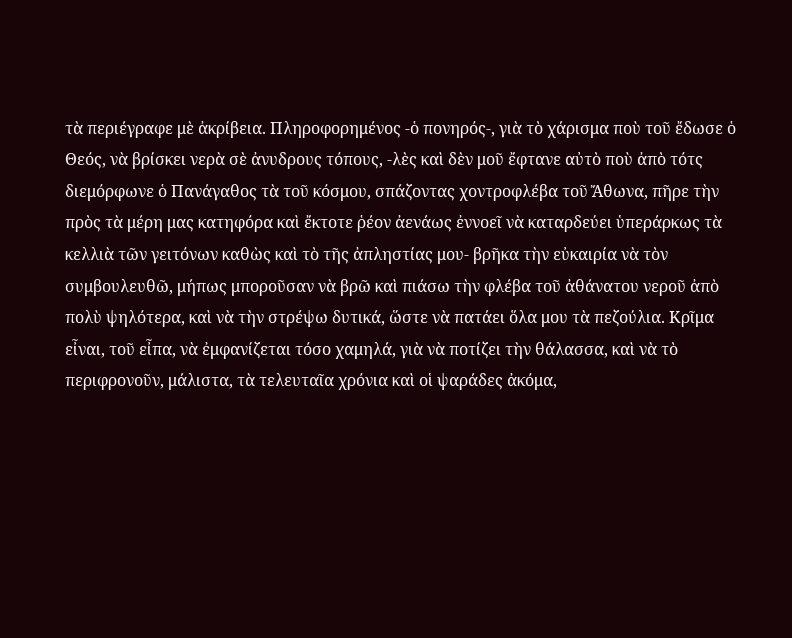τὰ περιέγραφε μὲ ἀκρίβεια. Πληροφορημένος -ὁ πονηρός-, γιὰ τὸ χάρισμα ποὺ τοῦ ἔδωσε ὁ Θεός, νὰ βρίσκει νερὰ σὲ ἀνυδρους τόπους, -λὲς καὶ δὲν μοῦ ἔφτανε αὐτὸ ποὺ ἀπὸ τότς διεμόρφωνε ὁ Πανάγαθος τὰ τοῦ κόσμου, σπάζοντας χοντροφλέβα τοῦ Ἄθωνα, πῆρε τὴν πρὸς τὰ μέρη μας κατηφόρα καὶ ἔκτοτε ῥέον ἀενάως ἐννοεῖ νὰ καταρδεύει ὑπεράρκως τὰ κελλιὰ τῶν γειτόνων καθὼς καὶ τὸ τῆς ἀπληστίας μου- βρῆκα τὴν εὐκαιρία νὰ τὸν συμβουλευθῶ, μήπως μποροῦσαν νὰ βρῶ καὶ πιάσω τὴν φλέβα τοῦ ἀθάνατου νεροῦ ἀπὸ πολὺ ψηλότερα, καὶ νὰ τὴν στρέψω δυτικά, ὥστε νὰ πατάει ὅλα μου τὰ πεζούλια. Κρῖμα εἶναι, τοῦ εἶπα, νὰ ἐμφανίζεται τόσο χαμηλά, γιὰ νὰ ποτίζει τὴν θάλασσα, καὶ νὰ τὸ περιφρονοῦν, μάλιστα, τὰ τελευταῖα χρόνια καὶ οἱ ψαράδες ἀκόμα,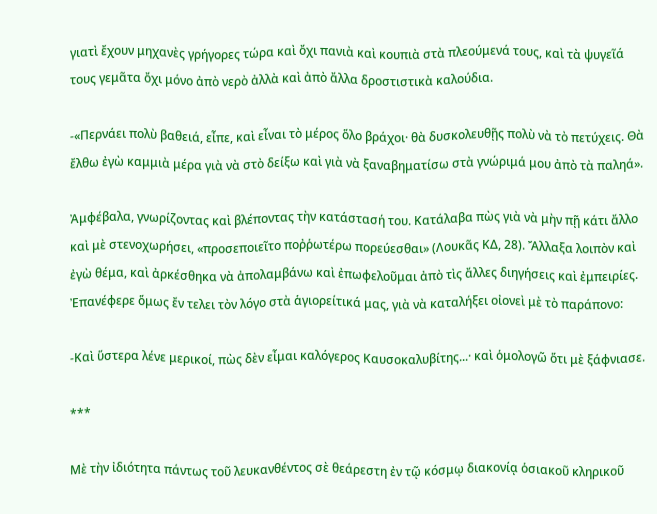γιατὶ ἔχουν μηχανὲς γρήγορες τώρα καὶ ὄχι πανιὰ καὶ κουπιὰ στὰ πλεούμενά τους, καὶ τὰ ψυγεῖά τους γεμᾶτα ὄχι μόνο ἀπὸ νερὸ ἀλλὰ καὶ ἀπὸ ἄλλα δροστιστικὰ καλούδια.

-«Περνάει πολὺ βαθειά, εἶπε, καὶ εἶναι τὸ μέρος ὅλο βράχοι· θὰ δυσκολευθῇς πολὺ νὰ τὸ πετύχεις. Θὰ ἔλθω ἐγὼ καμμιὰ μέρα γιὰ νὰ στὸ δείξω καὶ γιὰ νὰ ξαναβηματίσω στὰ γνώριμά μου ἀπὸ τὰ παληά».

Ἀμφέβαλα, γνωρίζοντας καὶ βλέποντας τὴν κατάστασή του. Κατάλαβα πὼς γιὰ νὰ μὴν πῇ κάτι ἄλλο καὶ μὲ στενοχωρήσει, «προσεποιεῖτο ποῤῥωτέρω πορεύεσθαι» (Λουκᾶς ΚΔ, 28). Ἄλλαξα λοιπὸν καὶ ἐγὼ θέμα, καὶ ἀρκέσθηκα νὰ ἀπολαμβάνω καὶ ἐπωφελοῦμαι ἀπὸ τὶς ἄλλες διηγήσεις καὶ ἐμπειρίες. Ἐπανέφερε ὅμως ἔν τελει τὸν λόγο στὰ ἁγιορείτικά μας, γιὰ νὰ καταλήξει οἰονεὶ μὲ τὸ παράπονο:

-Καὶ ὕστερα λένε μερικοί, πὼς δὲν εἶμαι καλόγερος Καυσοκαλυβίτης...· καὶ ὁμολογῶ ὅτι μὲ ξάφνιασε.

***

Μὲ τὴν ἰδιότητα πάντως τοῦ λευκανθέντος σὲ θεάρεστη ἐν τῷ κόσμῳ διακονίᾳ ὁσιακοῦ κληρικοῦ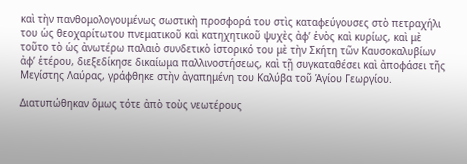καὶ τὴν πανθομολογουμένως σωστικὴ προσφορά του στὶς καταφεύγουσες στὸ πετραχήλι του ὡς θεοχαρίτωτου πνεματικοῦ καὶ κατηχητικοῦ ψυχὲς ἀφ’ ἑνὸς καὶ κυρίως, καὶ μὲ τοῦτο τὸ ὡς ἀνωτέρω παλαιὸ συνδετικὸ ἱστορικό του μὲ τὴν Σκήτη τῶν Καυσοκαλυβίων ἀφ’ ἑτέρου, διεξεδίκησε δικαίωμα παλλινοστήσεως, καὶ τῇ συγκαταθέσει καὶ ἀποφάσει τῆς Μεγίστης Λαύρας, γράφθηκε στὴν ἀγαπημένη του Καλύβα τοῦ Ἁγίου Γεωργίου.

Διατυπώθηκαν ὅμως τότε ἀπὸ τοὺς νεωτέρους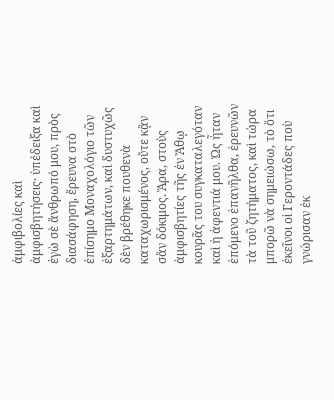ἀμφιβολίες καὶ ἀμφισβητήσεις· ὑπέδειξα καὶ ἐγὼ σὲ ἄνθρωπό μου, πρὸς διασάφηση, ἔρευνα στὸ ἐπίσημο Μοναχολόγιο τῶν ἐξαρτημάτων, καὶ δυστυχῶς δὲν βρέθηκε πουθενὰ καταχωρισμένος, οὔτε κᾂν σἂν δόκιμος. Ἄρα, στοὺς ἀμφισβητίες τῆς ἐν Ἄθῳ κουρᾶς του συγκαταλεγόταν καὶ ἡ ἀφεντιά μου. Ὡς ἦταν ἑπόμενο ἐπανῆλθα, ἐρευνῶν τὰ τοῦ ζητήματος, καὶ τώρα μπορῶ νὰ σημειώσω, τὸ ὅτι ἐκεῖνοι οἱ Γεροντάδες ποὺ γνώρισαν ἐκ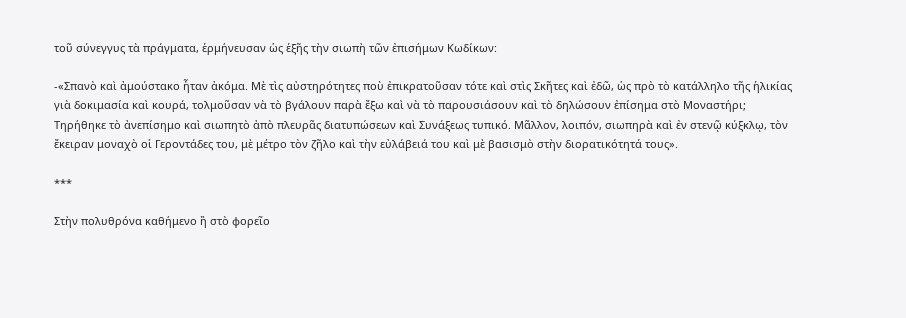τοῦ σύνεγγυς τὰ πράγματα, ἑρμήνευσαν ὡς ἑξῆς τὴν σιωπὴ τῶν ἐπισήμων Κωδίκων:

-«Σπανὸ καὶ ἀμούστακο ἦταν ἀκόμα. Μὲ τὶς αὐστηρότητες ποὺ ἐπικρατοῦσαν τότε καὶ στὶς Σκῆτες καὶ ἐδῶ, ὡς πρὸ τὸ κατάλληλο τῆς ἡλικίας γιὰ δοκιμασία καὶ κουρά, τολμοῦσαν νὰ τὸ βγάλουν παρὰ ἔξω καὶ νὰ τὸ παρουσιάσουν καὶ τὸ δηλώσουν ἐπίσημα στὸ Μοναστήρι; Τηρήθηκε τὸ ἀνεπίσημο καὶ σιωπητὸ ἀπὸ πλευρᾶς διατυπώσεων καὶ Συνάξεως τυπικό. Μᾶλλον, λοιπόν, σιωπηρὰ καὶ ἐν στενῷ κύξκλῳ, τὸν ἔκειραν μοναχὸ οἱ Γεροντάδες του, μὲ μέτρο τὸν ζῆλο καὶ τὴν εὐλάβειά του καὶ μὲ βασισμὸ στὴν διορατικότητά τους».

***

Στὴν πολυθρόνα καθήμενο ἢ στὸ φορεῖο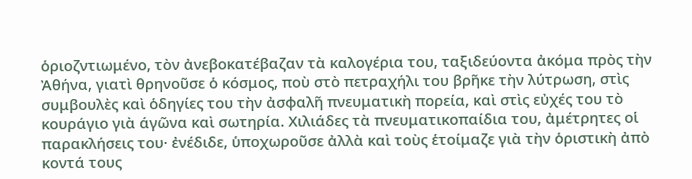ὁριοζντιωμένο, τὸν ἀνεβοκατέβαζαν τὰ καλογέρια του, ταξιδεύοντα ἀκόμα πρὸς τὴν Ἀθήνα, γιατὶ θρηνοῦσε ὁ κόσμος, ποὺ στὸ πετραχήλι του βρῆκε τὴν λύτρωση, στὶς συμβουλὲς καὶ ὁδηγίες του τὴν ἀσφαλῆ πνευματικὴ πορεία, καὶ στὶς εὐχές του τὸ κουράγιο γιὰ άγῶνα καὶ σωτηρία. Χιλιάδες τὰ πνευματικοπαίδια του, ἀμέτρητες οἱ παρακλήσεις του· ἐνέδιδε, ὑποχωροῦσε ἀλλὰ καὶ τοὺς ἑτοίμαζε γιὰ τὴν ὁριστικὴ ἀπὸ κοντά τους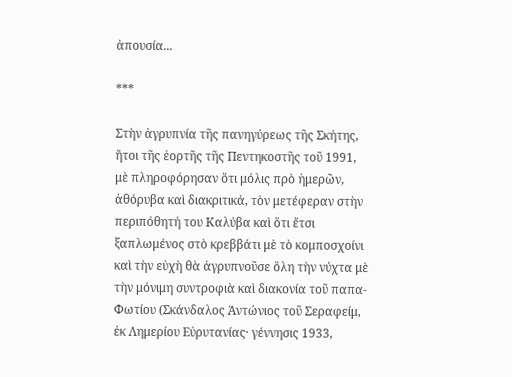ἀπουσία...

***

Στὴν ἀγρυπνία τῆς πανηγύρεως τῆς Σκήτης, ἤτοι τῆς ἑορτῆς τῆς Πεντηκοστῆς τοῦ 1991, μὲ πληροφόρησαν ὅτι μόλις πρὸ ἡμερῶν, ἀθόρυβα καὶ διακριτικά, τὸν μετέφεραν στὴν περιπόθητή του Καλύβα καὶ ὅτι ἔτσι ξαπλωμένος στὸ κρεββάτι μὲ τὸ κομποσχοίνι καὶ τὴν εὐχὴ θὰ ἀγρυπνοῦσε ὅλη τὴν νύχτα μὲ τὴν μόνιμη συντροφιὰ καὶ διακονία τοῦ παπα-Φωτίου (Σκάνδαλος Ἀντώνιος τοῦ Σεραφείμ, ἐκ Λημερίου Εὐρυτανίας· γέννησις 1933,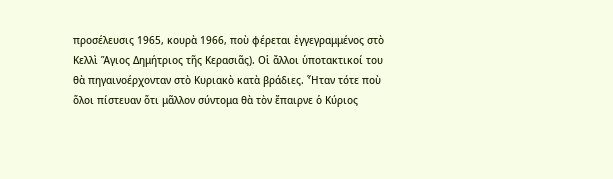προσέλευσις 1965, κουρὰ 1966, ποὺ φέρεται ἐγγεγραμμένος στὸ Κελλὶ Ἅγιος Δημήτριος τῆς Κερασιᾶς). Οἱ ἄλλοι ὑποτακτικοί του θὰ πηγαινοέρχονταν στὸ Κυριακὸ κατὰ βράδιες. Ἦταν τότε ποὺ ὅλοι πίστευαν ὅτι μᾶλλον σύντομα θὰ τὸν ἔπαιρνε ὁ Κύριος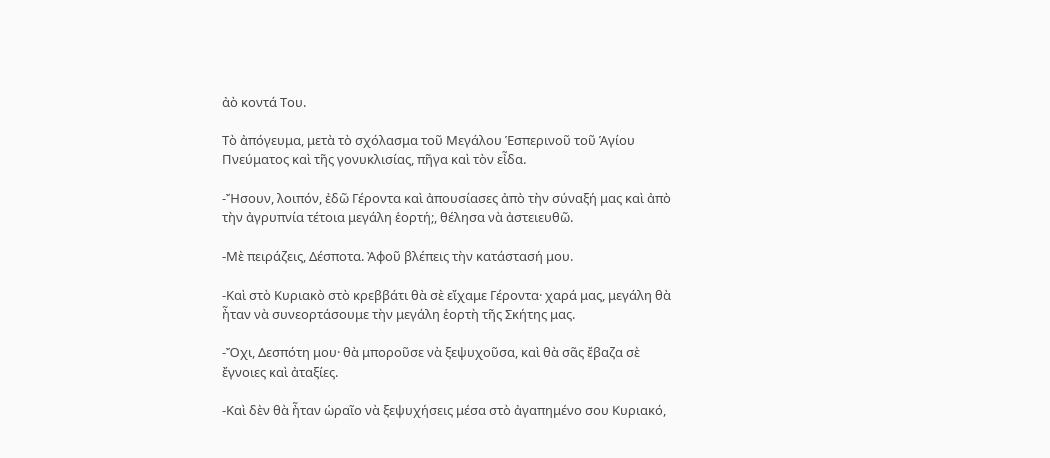ἀὸ κοντά Του.

Τὸ ἀπόγευμα, μετὰ τὸ σχόλασμα τοῦ Μεγάλου Ἑσπερινοῦ τοῦ Ἁγίου Πνεύματος καὶ τῆς γονυκλισίας, πῆγα καὶ τὸν εἶδα.

-Ἤσουν, λοιπόν, ἐδῶ Γέροντα καὶ ἀπουσίασες ἀπὸ τὴν σύναξή μας καὶ ἀπὸ τὴν ἀγρυπνία τέτοια μεγάλη ἑορτή;, θέλησα νὰ ἀστειευθῶ.

-Μὲ πειράζεις, Δέσποτα. Ἀφοῦ βλέπεις τὴν κατάστασή μου.

-Καὶ στὸ Κυριακὸ στὸ κρεββάτι θὰ σὲ εἴχαμε Γέροντα· χαρά μας, μεγάλη θὰ ἦταν νὰ συνεορτάσουμε τὴν μεγάλη ἑορτὴ τῆς Σκήτης μας.

-Ὄχι, Δεσπότη μου· θὰ μποροῦσε νὰ ξεψυχοῦσα, καὶ θὰ σᾶς ἔβαζα σὲ ἔγνοιες καὶ ἀταξίες.

-Καὶ δὲν θὰ ἦταν ὡραῖο νὰ ξεψυχήσεις μέσα στὸ ἀγαπημένο σου Κυριακό,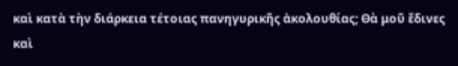καὶ κατὰ τὴν διάρκεια τέτοιας πανηγυρικῆς ἀκολουθίας; Θὰ μοῦ ἔδινες καὶ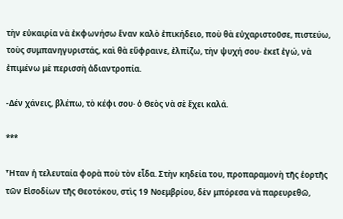τὴν εὐκαιρία νὰ ἐκφωνήσω ἕναν καλὸ ἐπικήδειο, ποὺ θὰ εὐχαριστοῦσε, πιστεύω, τοὺς συμπανηγυριστάς, καὶ θὰ εὔφραινε, ἐλπίζω, τὴν ψυχή σου· ἐκεῖ ἐγώ, νὰ ἐπιμένω μὲ περισσὴ ἀδιαντροπία.

-Δέν χάνεις, βλέπω, τὸ κέφι σου· ὁ Θεὸς νὰ σὲ ἔχει καλά.

***

Ἦταν ἡ τελευταία φορὰ ποὺ τὸν εἶδα. Στὴν κηδεία του, προπαραμονὴ τῆς ἑορτῆς τῶν Εἰσοδίων τῆς Θεοτόκου, στὶς 19 Νοεμβρίου, δὲν μπόρεσα νὰ παρευρεθῶ,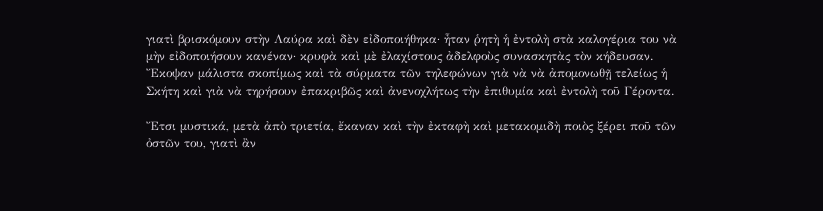γιατὶ βρισκόμουν στὴν Λαύρα καὶ δὲν εἰδοποιήθηκα· ἦταν ῥητὴ ἡ ἐντολὴ στὰ καλογέρια του νὰ μὴν εἰδοποιήσουν κανέναν· κρυφὰ καὶ μὲ ἐλαχίστους ἀδελφοὺς συνασκητὰς τὸν κήδευσαν. Ἔκοψαν μάλιστα σκοπίμως καὶ τὰ σύρματα τῶν τηλεφώνων γιὰ νὰ νὰ ἀπομονωθῇ τελείως ἡ Σκήτη καὶ γιὰ νὰ τηρήσουν ἐπακριβῶς καὶ ἀνενοχλήτως τὴν ἐπιθυμία καὶ ἐντολὴ τοῦ Γέροντα.

Ἔτσι μυστικά, μετὰ ἀπὸ τριετία, ἔκαναν καὶ τὴν ἐκταφὴ καὶ μετακομιδὴ ποιὸς ξέρει ποῦ τῶν ὀστῶν του, γιατὶ ἂν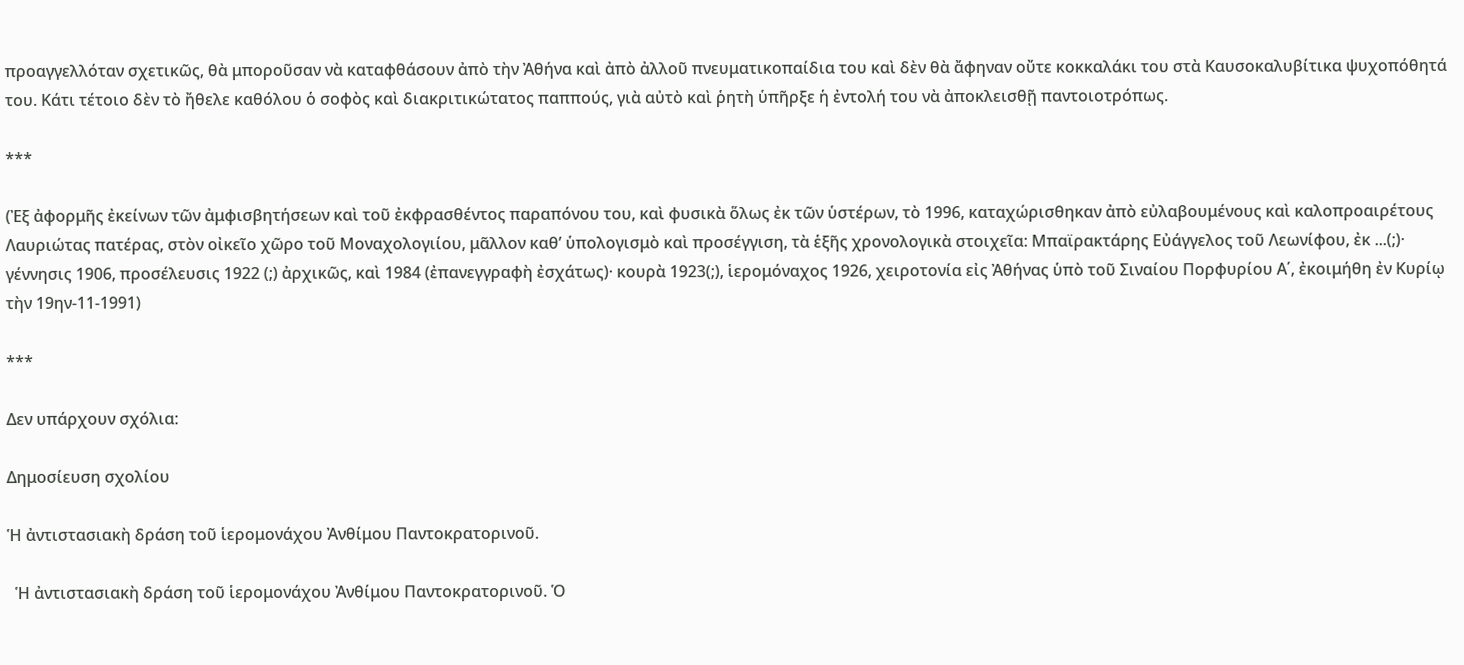προαγγελλόταν σχετικῶς, θὰ μποροῦσαν νὰ καταφθάσουν ἀπὸ τὴν Ἀθήνα καὶ ἀπὸ ἀλλοῦ πνευματικοπαίδια του καὶ δὲν θὰ ἄφηναν οὔτε κοκκαλάκι του στὰ Καυσοκαλυβίτικα ψυχοπόθητά του. Κάτι τέτοιο δὲν τὸ ἤθελε καθόλου ὁ σοφὸς καὶ διακριτικώτατος παππούς, γιὰ αὐτὸ καὶ ῥητὴ ὑπῆρξε ἡ ἐντολή του νὰ ἀποκλεισθῇ παντοιοτρόπως.

***

(Ἐξ ἀφορμῆς ἐκείνων τῶν ἀμφισβητήσεων καὶ τοῦ ἐκφρασθέντος παραπόνου του, καὶ φυσικὰ ὅλως ἐκ τῶν ὑστέρων, τὸ 1996, καταχώρισθηκαν ἀπὸ εὐλαβουμένους καὶ καλοπροαιρέτους Λαυριώτας πατέρας, στὸν οἰκεῖο χῶρο τοῦ Μοναχολογιίου, μᾶλλον καθ’ ὑπολογισμὸ καὶ προσέγγιση, τὰ ἑξῆς χρονολογικὰ στοιχεῖα: Μπαϊρακτάρης Εὐάγγελος τοῦ Λεωνίφου, ἐκ ...(;)· γέννησις 1906, προσέλευσις 1922 (;) ἀρχικῶς, καὶ 1984 (ἐπανεγγραφὴ ἐσχάτως)· κουρὰ 1923(;), ἱερομόναχος 1926, χειροτονία εἰς Ἀθήνας ὑπὸ τοῦ Σιναίου Πορφυρίου Α΄, ἐκοιμήθη ἐν Κυρίῳ τὴν 19ην-11-1991)

***

Δεν υπάρχουν σχόλια:

Δημοσίευση σχολίου

Ἡ ἀντιστασιακὴ δράση τοῦ ἱερομονάχου Ἀνθίμου Παντοκρατορινοῦ.

  Ἡ ἀντιστασιακὴ δράση τοῦ ἱερομονάχου Ἀνθίμου Παντοκρατορινοῦ. Ὁ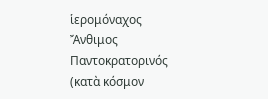ἱερομόναχος Ἄνθιμος Παντοκρατορινός (κατὰ κόσμον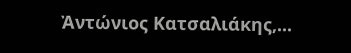Ἀντώνιος Κατσαλιάκης,...